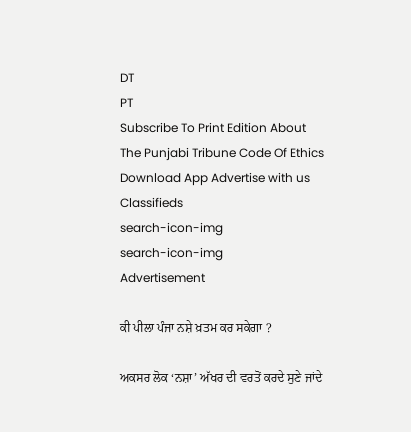DT
PT
Subscribe To Print Edition About The Punjabi Tribune Code Of Ethics Download App Advertise with us Classifieds
search-icon-img
search-icon-img
Advertisement

ਕੀ ਪੀਲਾ ਪੰਜਾ ਨਸ਼ੇ ਖ਼ਤਮ ਕਰ ਸਕੇਗਾ ?

ਅਕਸਰ ਲੋਕ ‘ਨਸ਼ਾ’ ਅੱਖਰ ਦੀ ਵਰਤੋਂ ਕਰਦੇ ਸੁਣੇ ਜਾਂਦੇ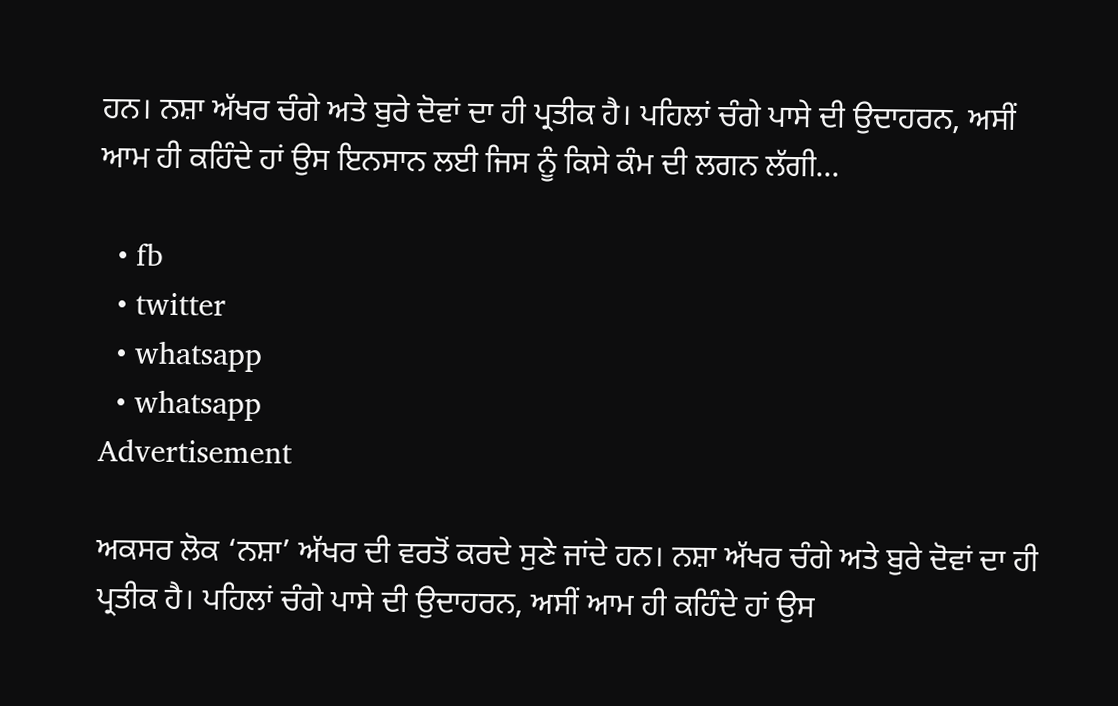ਹਨ। ਨਸ਼ਾ ਅੱਖਰ ਚੰਗੇ ਅਤੇ ਬੁਰੇ ਦੋਵਾਂ ਦਾ ਹੀ ਪ੍ਰਤੀਕ ਹੈ। ਪਹਿਲਾਂ ਚੰਗੇ ਪਾਸੇ ਦੀ ਉਦਾਹਰਨ, ਅਸੀਂ ਆਮ ਹੀ ਕਹਿੰਦੇ ਹਾਂ ਉਸ ਇਨਸਾਨ ਲਈ ਜਿਸ ਨੂੰ ਕਿਸੇ ਕੰਮ ਦੀ ਲਗਨ ਲੱਗੀ...

  • fb
  • twitter
  • whatsapp
  • whatsapp
Advertisement

ਅਕਸਰ ਲੋਕ ‘ਨਸ਼ਾ’ ਅੱਖਰ ਦੀ ਵਰਤੋਂ ਕਰਦੇ ਸੁਣੇ ਜਾਂਦੇ ਹਨ। ਨਸ਼ਾ ਅੱਖਰ ਚੰਗੇ ਅਤੇ ਬੁਰੇ ਦੋਵਾਂ ਦਾ ਹੀ ਪ੍ਰਤੀਕ ਹੈ। ਪਹਿਲਾਂ ਚੰਗੇ ਪਾਸੇ ਦੀ ਉਦਾਹਰਨ, ਅਸੀਂ ਆਮ ਹੀ ਕਹਿੰਦੇ ਹਾਂ ਉਸ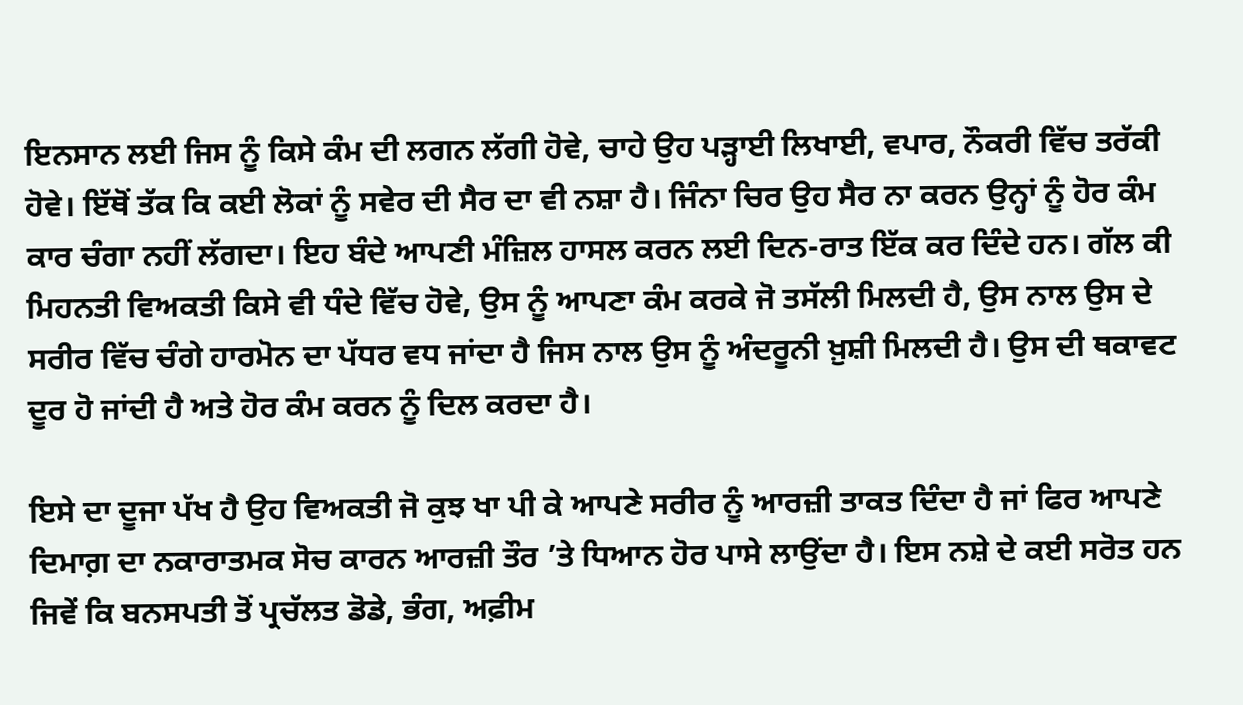ਇਨਸਾਨ ਲਈ ਜਿਸ ਨੂੰ ਕਿਸੇ ਕੰਮ ਦੀ ਲਗਨ ਲੱਗੀ ਹੋਵੇ, ਚਾਹੇ ਉਹ ਪੜ੍ਹਾਈ ਲਿਖਾਈ, ਵਪਾਰ, ਨੌਕਰੀ ਵਿੱਚ ਤਰੱਕੀ ਹੋਵੇ। ਇੱਥੋਂ ਤੱਕ ਕਿ ਕਈ ਲੋਕਾਂ ਨੂੰ ਸਵੇਰ ਦੀ ਸੈਰ ਦਾ ਵੀ ਨਸ਼ਾ ਹੈ। ਜਿੰਨਾ ਚਿਰ ਉਹ ਸੈਰ ਨਾ ਕਰਨ ਉਨ੍ਹਾਂ ਨੂੰ ਹੋਰ ਕੰਮ ਕਾਰ ਚੰਗਾ ਨਹੀਂ ਲੱਗਦਾ। ਇਹ ਬੰਦੇ ਆਪਣੀ ਮੰਜ਼ਿਲ ਹਾਸਲ ਕਰਨ ਲਈ ਦਿਨ-ਰਾਤ ਇੱਕ ਕਰ ਦਿੰਦੇ ਹਨ। ਗੱਲ ਕੀ ਮਿਹਨਤੀ ਵਿਅਕਤੀ ਕਿਸੇ ਵੀ ਧੰਦੇ ਵਿੱਚ ਹੋਵੇ, ਉਸ ਨੂੰ ਆਪਣਾ ਕੰਮ ਕਰਕੇ ਜੋ ਤਸੱਲੀ ਮਿਲਦੀ ਹੈ, ਉਸ ਨਾਲ ਉਸ ਦੇ ਸਰੀਰ ਵਿੱਚ ਚੰਗੇ ਹਾਰਮੋਨ ਦਾ ਪੱਧਰ ਵਧ ਜਾਂਦਾ ਹੈ ਜਿਸ ਨਾਲ ਉਸ ਨੂੰ ਅੰਦਰੂਨੀ ਖ਼ੁਸ਼ੀ ਮਿਲਦੀ ਹੈ। ਉਸ ਦੀ ਥਕਾਵਟ ਦੂਰ ਹੋ ਜਾਂਦੀ ਹੈ ਅਤੇ ਹੋਰ ਕੰਮ ਕਰਨ ਨੂੰ ਦਿਲ ਕਰਦਾ ਹੈ।

ਇਸੇ ਦਾ ਦੂਜਾ ਪੱਖ ਹੈ ਉਹ ਵਿਅਕਤੀ ਜੋ ਕੁਝ ਖਾ ਪੀ ਕੇ ਆਪਣੇ ਸਰੀਰ ਨੂੰ ਆਰਜ਼ੀ ਤਾਕਤ ਦਿੰਦਾ ਹੈ ਜਾਂ ਫਿਰ ਆਪਣੇ ਦਿਮਾਗ਼ ਦਾ ਨਕਾਰਾਤਮਕ ਸੋਚ ਕਾਰਨ ਆਰਜ਼ੀ ਤੌਰ ’ਤੇ ਧਿਆਨ ਹੋਰ ਪਾਸੇ ਲਾਉਂਦਾ ਹੈ। ਇਸ ਨਸ਼ੇ ਦੇ ਕਈ ਸਰੋਤ ਹਨ ਜਿਵੇਂ ਕਿ ਬਨਸਪਤੀ ਤੋਂ ਪ੍ਰਚੱਲਤ ਡੋਡੇ, ਭੰਗ, ਅਫ਼ੀਮ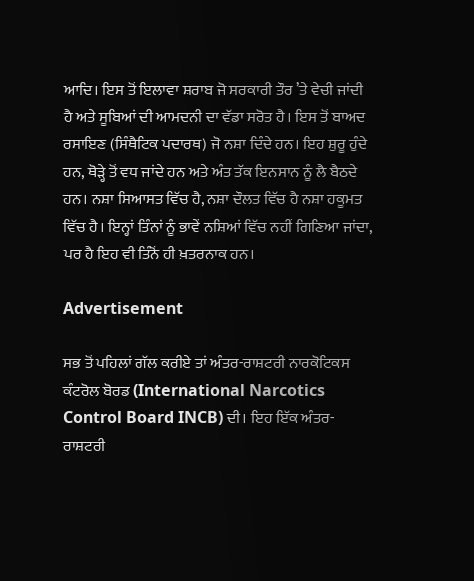ਆਦਿ। ਇਸ ਤੋਂ ਇਲਾਵਾ ਸ਼ਰਾਬ ਜੋ ਸਰਕਾਰੀ ਤੌਰ ’ਤੇ ਵੇਚੀ ਜਾਂਦੀ ਹੈ ਅਤੇ ਸੂਬਿਆਂ ਦੀ ਆਮਦਨੀ ਦਾ ਵੱਡਾ ਸਰੋਤ ਹੈ। ਇਸ ਤੋਂ ਬਾਅਦ ਰਸਾਇਣ (ਸਿੰਥੈਟਿਕ ਪਦਾਰਥ) ਜੋ ਨਸ਼ਾ ਦਿੰਦੇ ਹਨ। ਇਹ ਸ਼ੁਰੂ ਹੁੰਦੇ ਹਨ, ਥੋੜ੍ਹੇ ਤੋਂ ਵਧ ਜਾਂਦੇ ਹਨ ਅਤੇ ਅੰਤ ਤੱਕ ਇਨਸਾਨ ਨੂੰ ਲੈ ਬੈਠਦੇ ਹਨ। ਨਸ਼ਾ ਸਿਆਸਤ ਵਿੱਚ ਹੈ, ਨਸ਼ਾ ਦੌਲਤ ਵਿੱਚ ਹੈ ਨਸ਼ਾ ਹਕੂਮਤ ਵਿੱਚ ਹੈ। ਇਨ੍ਹਾਂ ਤਿੰਨਾਂ ਨੂੰ ਭਾਵੇਂ ਨਸ਼ਿਆਂ ਵਿੱਚ ਨਹੀਂ ਗਿਣਿਆ ਜਾਂਦਾ, ਪਰ ਹੈ ਇਹ ਵੀ ਤਿੰਨੋਂ ਹੀ ਖ਼ਤਰਨਾਕ ਹਨ।

Advertisement

ਸਭ ਤੋਂ ਪਹਿਲਾਂ ਗੱਲ ਕਰੀਏ ਤਾਂ ਅੰਤਰ-ਰਾਸ਼ਟਰੀ ਨਾਰਕੋਟਿਕਸ ਕੰਟਰੋਲ ਬੋਰਡ (International Narcotics Control Board INCB) ਦੀ। ਇਹ ਇੱਕ ਅੰਤਰ-ਰਾਸ਼ਟਰੀ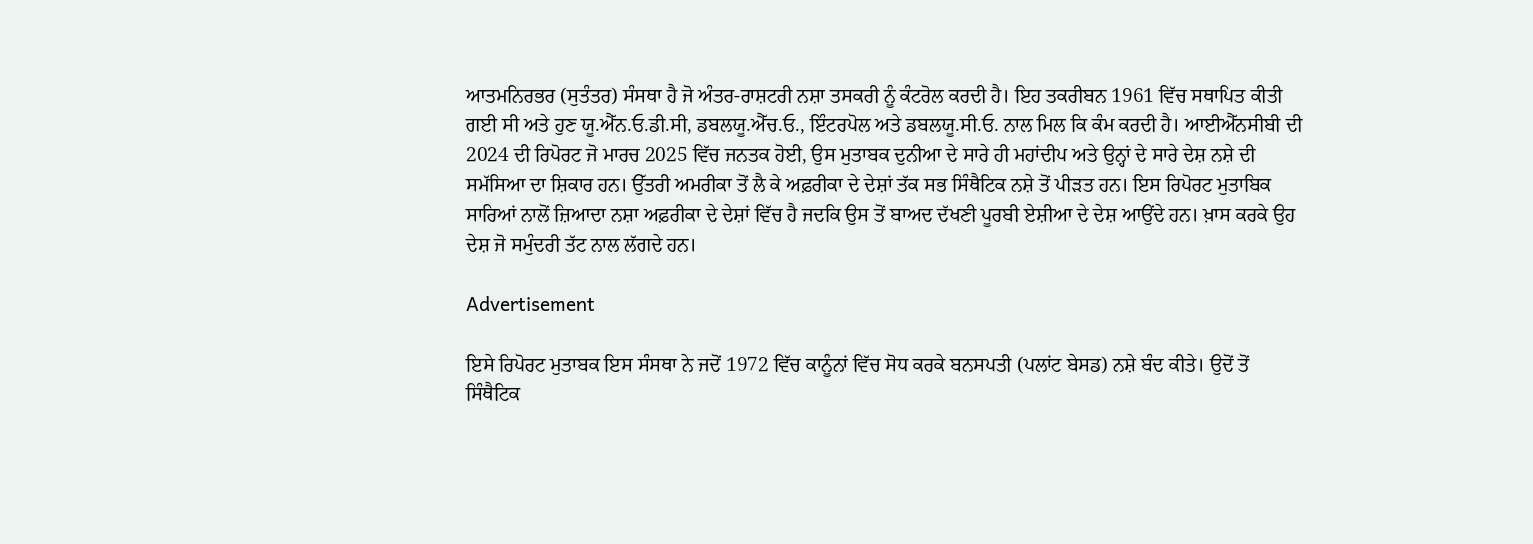ਆਤਮਨਿਰਭਰ (ਸੁਤੰਤਰ) ਸੰਸਥਾ ਹੈ ਜੋ ਅੰਤਰ-ਰਾਸ਼ਟਰੀ ਨਸ਼ਾ ਤਸਕਰੀ ਨੂੰ ਕੰਟਰੋਲ ਕਰਦੀ ਹੈ। ਇਹ ਤਕਰੀਬਨ 1961 ਵਿੱਚ ਸਥਾਪਿਤ ਕੀਤੀ ਗਈ ਸੀ ਅਤੇ ਹੁਣ ਯੂ.ਐੱਨ.ਓ.ਡੀ.ਸੀ, ਡਬਲਯੂ.ਐੱਚ.ਓ., ਇੰਟਰਪੋਲ ਅਤੇ ਡਬਲਯੂ.ਸੀ.ਓ. ਨਾਲ ਮਿਲ ਕਿ ਕੰਮ ਕਰਦੀ ਹੈ। ਆਈਐੱਨਸੀਬੀ ਦੀ 2024 ਦੀ ਰਿਪੋਰਟ ਜੋ ਮਾਰਚ 2025 ਵਿੱਚ ਜਨਤਕ ਹੋਈ, ਉਸ ਮੁਤਾਬਕ ਦੁਨੀਆ ਦੇ ਸਾਰੇ ਹੀ ਮਹਾਂਦੀਪ ਅਤੇ ਉਨ੍ਹਾਂ ਦੇ ਸਾਰੇ ਦੇਸ਼ ਨਸ਼ੇ ਦੀ ਸਮੱਸਿਆ ਦਾ ਸ਼ਿਕਾਰ ਹਨ। ਉੱਤਰੀ ਅਮਰੀਕਾ ਤੋਂ ਲੈ ਕੇ ਅਫ਼ਰੀਕਾ ਦੇ ਦੇਸ਼ਾਂ ਤੱਕ ਸਭ ਸਿੰਥੈਟਿਕ ਨਸ਼ੇ ਤੋਂ ਪੀੜਤ ਹਨ। ਇਸ ਰਿਪੋਰਟ ਮੁਤਾਬਿਕ ਸਾਰਿਆਂ ਨਾਲੋਂ ਜ਼ਿਆਦਾ ਨਸ਼ਾ ਅਫ਼ਰੀਕਾ ਦੇ ਦੇਸ਼ਾਂ ਵਿੱਚ ਹੈ ਜਦਕਿ ਉਸ ਤੋਂ ਬਾਅਦ ਦੱਖਣੀ ਪੂਰਬੀ ਏਸ਼ੀਆ ਦੇ ਦੇਸ਼ ਆਉਂਦੇ ਹਨ। ਖ਼ਾਸ ਕਰਕੇ ਉਹ ਦੇਸ਼ ਜੋ ਸਮੁੰਦਰੀ ਤੱਟ ਨਾਲ ਲੱਗਦੇ ਹਨ।

Advertisement

ਇਸੇ ਰਿਪੋਰਟ ਮੁਤਾਬਕ ਇਸ ਸੰਸਥਾ ਨੇ ਜਦੋਂ 1972 ਵਿੱਚ ਕਾਨੂੰਨਾਂ ਵਿੱਚ ਸੋਧ ਕਰਕੇ ਬਨਸਪਤੀ (ਪਲਾਂਟ ਬੇਸਡ) ਨਸ਼ੇ ਬੰਦ ਕੀਤੇ। ਉਦੋਂ ਤੋਂ ਸਿੰਥੈਟਿਕ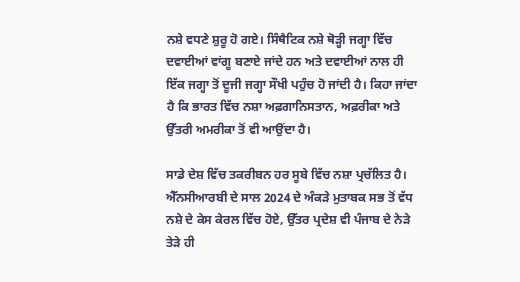ਨਸ਼ੇ ਵਧਣੇ ਸ਼ੁਰੂ ਹੋ ਗਏ। ਸਿੰਥੈਟਿਕ ਨਸ਼ੇ ਥੋੜ੍ਹੀ ਜਗ੍ਹਾ ਵਿੱਚ ਦਵਾਈਆਂ ਵਾਂਗੂ ਬਣਾਏ ਜਾਂਦੇ ਹਨ ਅਤੇ ਦਵਾਈਆਂ ਨਾਲ ਹੀ ਇੱਕ ਜਗ੍ਹਾ ਤੋਂ ਦੂਜੀ ਜਗ੍ਹਾ ਸੌਖੀ ਪਹੁੰਚ ਹੋ ਜਾਂਦੀ ਹੈ। ਕਿਹਾ ਜਾਂਦਾ ਹੈ ਕਿ ਭਾਰਤ ਵਿੱਚ ਨਸ਼ਾ ਅਫ਼ਗਾਨਿਸਤਾਨ, ਅਫ਼ਰੀਕਾ ਅਤੇ ਉੱਤਰੀ ਅਮਰੀਕਾ ਤੋਂ ਵੀ ਆਉਂਦਾ ਹੈ।

ਸਾਡੇ ਦੇਸ਼ ਵਿੱਚ ਤਕਰੀਬਨ ਹਰ ਸੂਬੇ ਵਿੱਚ ਨਸ਼ਾ ਪ੍ਰਚੱਲਿਤ ਹੈ। ਐੱਨਸੀਆਰਬੀ ਦੇ ਸਾਲ 2024 ਦੇ ਅੰਕੜੇ ਮੁਤਾਬਕ ਸਭ ਤੋਂ ਵੱਧ ਨਸ਼ੇ ਦੇ ਕੇਸ ਕੇਰਲ ਵਿੱਚ ਹੋਏ, ਉੱਤਰ ਪ੍ਰਦੇਸ਼ ਵੀ ਪੰਜਾਬ ਦੇ ਨੇੜੇ ਤੇੜੇ ਹੀ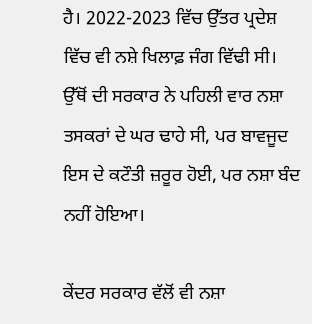ਹੈ। 2022-2023 ਵਿੱਚ ਉੱਤਰ ਪ੍ਰਦੇਸ਼ ਵਿੱਚ ਵੀ ਨਸ਼ੇ ਖਿਲਾਫ਼ ਜੰਗ ਵਿੱਢੀ ਸੀ। ਉੱਥੋਂ ਦੀ ਸਰਕਾਰ ਨੇ ਪਹਿਲੀ ਵਾਰ ਨਸ਼ਾ ਤਸਕਰਾਂ ਦੇ ਘਰ ਢਾਹੇ ਸੀ, ਪਰ ਬਾਵਜੂਦ ਇਸ ਦੇ ਕਟੌਤੀ ਜ਼ਰੂਰ ਹੋਈ, ਪਰ ਨਸ਼ਾ ਬੰਦ ਨਹੀਂ ਹੋਇਆ।

ਕੇਂਦਰ ਸਰਕਾਰ ਵੱਲੋਂ ਵੀ ਨਸ਼ਾ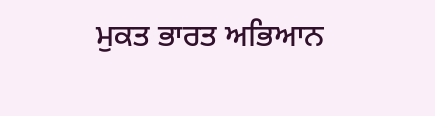ਮੁਕਤ ਭਾਰਤ ਅਭਿਆਨ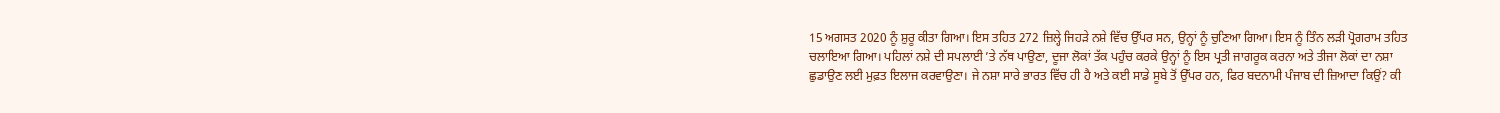15 ਅਗਸਤ 2020 ਨੂੰ ਸ਼ੁਰੂ ਕੀਤਾ ਗਿਆ। ਇਸ ਤਹਿਤ 272 ਜ਼ਿਲ੍ਹੇ ਜਿਹੜੇ ਨਸ਼ੇ ਵਿੱਚ ਉੱਪਰ ਸਨ, ਉਨ੍ਹਾਂ ਨੂੰ ਚੁਣਿਆ ਗਿਆ। ਇਸ ਨੂੰ ਤਿੰਨ ਲੜੀ ਪ੍ਰੋਗਰਾਮ ਤਹਿਤ ਚਲਾਇਆ ਗਿਆ। ਪਹਿਲਾਂ ਨਸ਼ੇ ਦੀ ਸਪਲਾਈ ’ਤੇ ਨੱਥ ਪਾਉਣਾ, ਦੂਜਾ ਲੋਕਾਂ ਤੱਕ ਪਹੁੰਚ ਕਰਕੇ ਉਨ੍ਹਾਂ ਨੂੰ ਇਸ ਪ੍ਰਤੀ ਜਾਗਰੂਕ ਕਰਨਾ ਅਤੇ ਤੀਜਾ ਲੋਕਾਂ ਦਾ ਨਸ਼ਾ ਛੁਡਾਉਣ ਲਈ ਮੁਫ਼ਤ ਇਲਾਜ ਕਰਵਾਉਣਾ। ਜੇ ਨਸ਼ਾ ਸਾਰੇ ਭਾਰਤ ਵਿੱਚ ਹੀ ਹੈ ਅਤੇ ਕਈ ਸਾਡੇ ਸੂਬੇ ਤੋਂ ਉੱਪਰ ਹਨ, ਫਿਰ ਬਦਨਾਮੀ ਪੰਜਾਬ ਦੀ ਜ਼ਿਆਦਾ ਕਿਉਂ? ਕੀ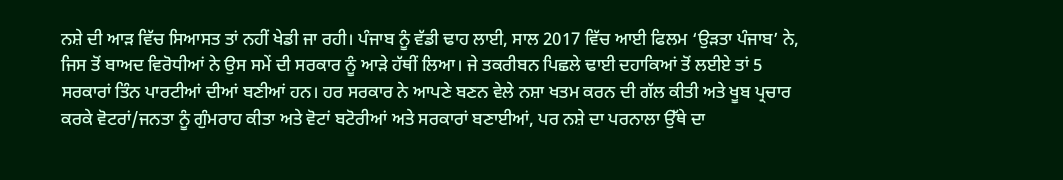ਨਸ਼ੇ ਦੀ ਆੜ ਵਿੱਚ ਸਿਆਸਤ ਤਾਂ ਨਹੀਂ ਖੇਡੀ ਜਾ ਰਹੀ। ਪੰਜਾਬ ਨੂੰ ਵੱਡੀ ਢਾਹ ਲਾਈ, ਸਾਲ 2017 ਵਿੱਚ ਆਈ ਫਿਲਮ ‘ਉੜਤਾ ਪੰਜਾਬ’ ਨੇ, ਜਿਸ ਤੋਂ ਬਾਅਦ ਵਿਰੋਧੀਆਂ ਨੇ ਉਸ ਸਮੇਂ ਦੀ ਸਰਕਾਰ ਨੂੰ ਆੜੇ ਹੱਥੀਂ ਲਿਆ। ਜੇ ਤਕਰੀਬਨ ਪਿਛਲੇ ਢਾਈ ਦਹਾਕਿਆਂ ਤੋਂ ਲਈਏ ਤਾਂ 5 ਸਰਕਾਰਾਂ ਤਿੰਨ ਪਾਰਟੀਆਂ ਦੀਆਂ ਬਣੀਆਂ ਹਨ। ਹਰ ਸਰਕਾਰ ਨੇ ਆਪਣੇ ਬਣਨ ਵੇਲੇ ਨਸ਼ਾ ਖਤਮ ਕਰਨ ਦੀ ਗੱਲ ਕੀਤੀ ਅਤੇ ਖੂਬ ਪ੍ਰਚਾਰ ਕਰਕੇ ਵੋਟਰਾਂ/ਜਨਤਾ ਨੂੰ ਗੁੰਮਰਾਹ ਕੀਤਾ ਅਤੇ ਵੋਟਾਂ ਬਟੋਰੀਆਂ ਅਤੇ ਸਰਕਾਰਾਂ ਬਣਾਈਆਂ, ਪਰ ਨਸ਼ੇ ਦਾ ਪਰਨਾਲਾ ਉੱਥੇ ਦਾ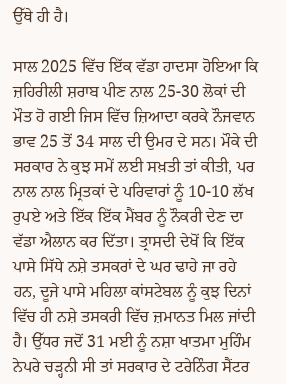ਉੱਥੇ ਹੀ ਹੈ।

ਸਾਲ 2025 ਵਿੱਚ ਇੱਕ ਵੱਡਾ ਹਾਦਸਾ ਹੋਇਆ ਕਿ ਜ਼ਹਿਰੀਲੀ ਸ਼ਰਾਬ ਪੀਣ ਨਾਲ 25-30 ਲੋਕਾਂ ਦੀ ਮੌਤ ਹੋ ਗਈ ਜਿਸ ਵਿੱਚ ਜ਼ਿਆਦਾ ਕਰਕੇ ਨੌਜਵਾਨ ਭਾਵ 25 ਤੋਂ 34 ਸਾਲ ਦੀ ਉਮਰ ਦੇ ਸਨ। ਮੌਕੇ ਦੀ ਸਰਕਾਰ ਨੇ ਕੁਝ ਸਮੇਂ ਲਈ ਸਖ਼ਤੀ ਤਾਂ ਕੀਤੀ, ਪਰ ਨਾਲ ਨਾਲ ਮ੍ਰਿਤਕਾਂ ਦੇ ਪਰਿਵਾਰਾਂ ਨੂੰ 10-10 ਲੱਖ ਰੁਪਏ ਅਤੇ ਇੱਕ ਇੱਕ ਮੈਂਬਰ ਨੂੰ ਨੌਕਰੀ ਦੇਣ ਦਾ ਵੱਡਾ ਐਲਾਨ ਕਰ ਦਿੱਤਾ। ਤ੍ਰਾਸਦੀ ਦੇਖੋਂ ਕਿ ਇੱਕ ਪਾਸੇ ਸਿੱਧੇ ਨਸ਼ੇ ਤਸਕਰਾਂ ਦੇ ਘਰ ਢਾਹੇ ਜਾ ਰਹੇ ਹਨ, ਦੂਜੇ ਪਾਸੇ ਮਹਿਲਾ ਕਾਂਸਟੇਬਲ ਨੂੰ ਕੁਝ ਦਿਨਾਂ ਵਿੱਚ ਹੀ ਨਸ਼ੇ ਤਸਕਰੀ ਵਿੱਚ ਜ਼ਮਾਨਤ ਮਿਲ ਜਾਂਦੀ ਹੈ। ਉੱਧਰ ਜਦੋਂ 31 ਮਈ ਨੂੰ ਨਸ਼ਾ ਖਾਤਮਾ ਮੁਹਿੰਮ ਨੇਪਰੇ ਚੜ੍ਹਨੀ ਸੀ ਤਾਂ ਸਰਕਾਰ ਦੇ ਟਰੇਨਿੰਗ ਸੈਂਟਰ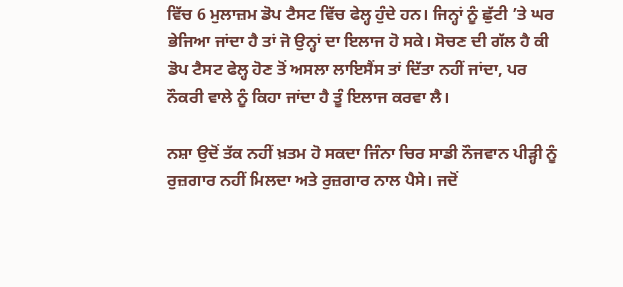ਵਿੱਚ 6 ਮੁਲਾਜ਼ਮ ਡੋਪ ਟੈਸਟ ਵਿੱਚ ਫੇਲ੍ਹ ਹੁੰਦੇ ਹਨ। ਜਿਨ੍ਹਾਂ ਨੂੰ ਛੁੱਟੀ ’ਤੇ ਘਰ ਭੇਜਿਆ ਜਾਂਦਾ ਹੈ ਤਾਂ ਜੋ ਉਨ੍ਹਾਂ ਦਾ ਇਲਾਜ ਹੋ ਸਕੇ। ਸੋਚਣ ਦੀ ਗੱਲ ਹੈ ਕੀ ਡੋਪ ਟੈਸਟ ਫੇਲ੍ਹ ਹੋਣ ਤੋਂ ਅਸਲਾ ਲਾਇਸੈਂਸ ਤਾਂ ਦਿੱਤਾ ਨਹੀਂ ਜਾਂਦਾ, ਪਰ ਨੌਕਰੀ ਵਾਲੇ ਨੂੰ ਕਿਹਾ ਜਾਂਦਾ ਹੈ ਤੂੰ ਇਲਾਜ ਕਰਵਾ ਲੈ।

ਨਸ਼ਾ ਉਦੋਂ ਤੱਕ ਨਹੀਂ ਖ਼ਤਮ ਹੋ ਸਕਦਾ ਜਿੰਨਾ ਚਿਰ ਸਾਡੀ ਨੌਜਵਾਨ ਪੀੜ੍ਹੀ ਨੂੰ ਰੁਜ਼ਗਾਰ ਨਹੀਂ ਮਿਲਦਾ ਅਤੇ ਰੁਜ਼ਗਾਰ ਨਾਲ ਪੈਸੇ। ਜਦੋਂ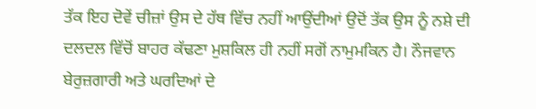ਤੱਕ ਇਹ ਦੋਵੇਂ ਚੀਜ਼ਾਂ ਉਸ ਦੇ ਹੱਥ ਵਿੱਚ ਨਹੀਂ ਆਉਂਦੀਆਂ ਉਦੋਂ ਤੱਕ ਉਸ ਨੂੰ ਨਸ਼ੇ ਦੀ ਦਲਦਲ ਵਿੱਚੋਂ ਬਾਹਰ ਕੱਢਣਾ ਮੁਸ਼ਕਿਲ ਹੀ ਨਹੀਂ ਸਗੋਂ ਨਾਮੁਮਕਿਨ ਹੈ। ਨੌਜਵਾਨ ਬੇਰੁਜ਼ਗਾਰੀ ਅਤੇ ਘਰਦਿਆਂ ਦੇ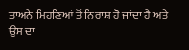ਤਾਅਨੇ ਮਿਹਣਿਆਂ ਤੋਂ ਨਿਰਾਸ਼ ਹੋ ਜਾਂਦਾ ਹੈ ਅਤੇ ਉਸ ਦਾ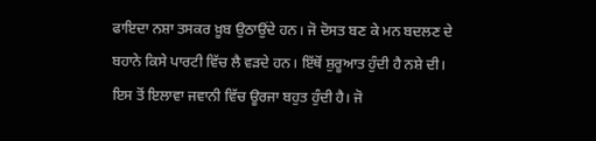ਫਾਇਦਾ ਨਸ਼ਾ ਤਸਕਰ ਖ਼ੂਬ ਉਠਾਉਂਦੇ ਹਨ। ਜੋ ਦੋਸਤ ਬਣ ਕੇ ਮਨ ਬਦਲਣ ਦੇ ਬਹਾਨੇ ਕਿਸੇ ਪਾਰਟੀ ਵਿੱਚ ਲੈ ਵੜਦੇ ਹਨ। ਇੱਥੋਂ ਸ਼ੁਰੂਆਤ ਹੁੰਦੀ ਹੈ ਨਸ਼ੇ ਦੀ। ਇਸ ਤੋਂ ਇਲਾਵਾ ਜਵਾਨੀ ਵਿੱਚ ਊਰਜਾ ਬਹੁਤ ਹੁੰਦੀ ਹੈ। ਜੋ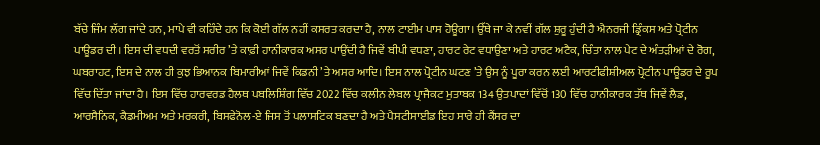ਬੱਚੇ ਜਿੰਮ ਲੱਗ ਜਾਂਦੇ ਹਨ, ਮਾਪੇ ਵੀ ਕਹਿੰਦੇ ਹਨ ਕਿ ਕੋਈ ਗੱਲ ਨਹੀਂ ਕਸਰਤ ਕਰਦਾ ਹੈ, ਨਾਲ ਟਾਈਮ ਪਾਸ ਹੋਊਗਾ। ਉੱਥੇ ਜਾ ਕੇ ਨਵੀਂ ਗੱਲ ਸ਼ੁਰੂ ਹੁੰਦੀ ਹੈ ਐਨਰਜੀ ਡ੍ਰਿੰਕਸ ਅਤੇ ਪ੍ਰੋਟੀਨ ਪਾਊਡਰ ਦੀ। ਇਸ ਦੀ ਵਧਦੀ ਵਰਤੋਂ ਸਰੀਰ ’ਤੇ ਕਾਫ਼ੀ ਹਾਨੀਕਾਰਕ ਅਸਰ ਪਾਉਂਦੀ ਹੈ ਜਿਵੇਂ ਬੀਪੀ ਵਧਣਾ, ਹਾਰਟ ਰੇਟ ਵਧਾਉਣਾ ਅਤੇ ਹਾਰਟ ਅਟੈਕ, ਚਿੰਤਾ ਨਾਲ ਪੇਟ ਦੇ ਅੰਤੜੀਆਂ ਦੇ ਰੋਗ, ਘਬਰਾਹਟ, ਇਸ ਦੇ ਨਾਲ ਹੀ ਕੁਝ ਭਿਆਨਕ ਬਿਮਾਰੀਆਂ ਜਿਵੇਂ ਕਿਡਨੀ ’ਤੇ ਅਸਰ ਆਦਿ। ਇਸ ਨਾਲ ਪ੍ਰੋਟੀਨ ਘਟਣ ’ਤੇ ਉਸ ਨੂੰ ਪੂਰਾ ਕਰਨ ਲਈ ਆਰਟੀਫੀਸ਼ੀਅਲ ਪ੍ਰੋਟੀਨ ਪਾਊਡਰ ਦੇ ਰੂਪ ਵਿੱਚ ਦਿੱਤਾ ਜਾਂਦਾ ਹੈ। ਇਸ ਵਿੱਚ ਹਾਰਵਰਡ ਹੈਲਥ ਪਬਲਿਸ਼ਿੰਗ ਵਿੱਚ 2022 ਵਿੱਚ ਕਲੀਨ ਲੇਬਲ ਪ੍ਰਾਜੈਕਟ ਮੁਤਾਬਕ 134 ਉਤਪਾਦਾਂ ਵਿੱਚੋਂ 130 ਵਿੱਚ ਹਾਨੀਕਾਰਕ ਤੱਥ ਜਿਵੇਂ ਲੈਡ, ਆਰਸੈਨਿਕ, ਕੈਡਮੀਅਮ ਅਤੇ ਮਰਕਰੀ, ਬਿਸਫੇਨੋਲ-ਏ ਜਿਸ ਤੋਂ ਪਲਾਸਟਿਕ ਬਣਦਾ ਹੈ ਅਤੇ ਪੈਸਟੀਸਾਈਡ ਇਹ ਸਾਰੇ ਹੀ ਕੈਂਸਰ ਦਾ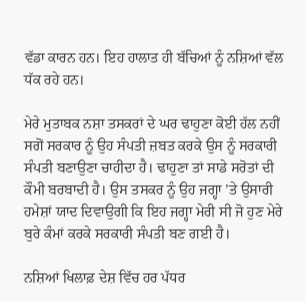ਵੱਡਾ ਕਾਰਨ ਹਨ। ਇਹ ਹਾਲਾਤ ਹੀ ਬੱਚਿਆਂ ਨੂੰ ਨਸ਼ਿਆਂ ਵੱਲ ਧੱਕ ਰਹੇ ਹਨ।

ਮੇਰੇ ਮੁਤਾਬਕ ਨਸ਼ਾ ਤਸਕਰਾਂ ਦੇ ਘਰ ਢਾਹੁਣਾ ਕੋਈ ਹੱਲ ਨਹੀਂ ਸਗੋਂ ਸਰਕਾਰ ਨੂੰ ਉਹ ਸੰਪਤੀ ਜ਼ਬਤ ਕਰਕੇ ਉਸ ਨੂੰ ਸਰਕਾਰੀ ਸੰਪਤੀ ਬਣਾਉਣਾ ਚਾਹੀਦਾ ਹੈ। ਢਾਹੁਣਾ ਤਾਂ ਸਾਡੇ ਸਰੋਤਾਂ ਦੀ ਕੌਮੀ ਬਰਬਾਦੀ ਹੈ। ਉਸ ਤਸਕਰ ਨੂੰ ਉਹ ਜਗ੍ਹਾ ’ਤੇ ਉਸਾਰੀ ਹਮੇਸ਼ਾਂ ਯਾਦ ਦਿਵਾਉਗੀ ਕਿ ਇਹ ਜਗ੍ਹਾ ਮੇਰੀ ਸੀ ਜੋ ਹੁਣ ਮੇਰੇ ਬੁਰੇ ਕੰਮਾਂ ਕਰਕੇ ਸਰਕਾਰੀ ਸੰਪਤੀ ਬਣ ਗਈ ਹੈ।

ਨਸ਼ਿਆਂ ਖਿਲਾਫ਼ ਦੇਸ਼ ਵਿੱਚ ਹਰ ਪੱਧਰ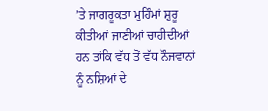’ਤੇ ਜਾਗਰੂਕਤਾ ਮੁਹਿੰਮਾਂ ਸ਼ੁਰੂ ਕੀਤੀਆਂ ਜਾਣੀਆਂ ਚਾਹੀਦੀਆਂ ਹਨ ਤਾਂਕਿ ਵੱਧ ਤੋਂ ਵੱਧ ਨੌਜਵਾਨਾਂ ਨੂੰ ਨਸ਼ਿਆਂ ਦੇ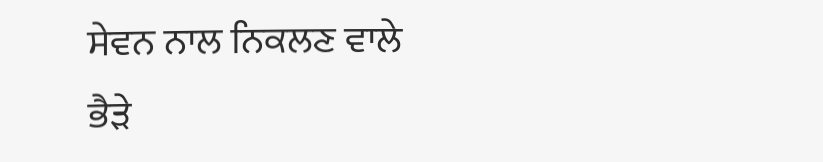ਸੇਵਨ ਨਾਲ ਨਿਕਲਣ ਵਾਲੇ ਭੈੜੇ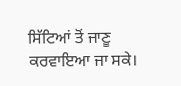ਸਿੱਟਿਆਂ ਤੋਂ ਜਾਣੂ ਕਰਵਾਇਆ ਜਾ ਸਕੇ।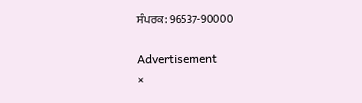ਸੰਪਰਕ: 96537-90000

Advertisement
×